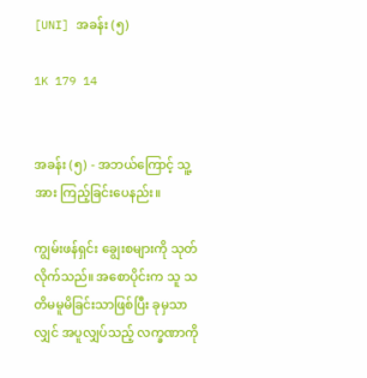[UNI] အခန်း (၅)

1K 179 14


အခန်း (၅) - အဘယ်ကြောင့် သူ့အား ကြည့်ခြင်းပေနည်း။

ကျွမ်းဖန်ရှင်း ချွေးစများကို သုတ်လိုက်‌သည်။ အစောပိုင်းက သူ သတိမမူမိခြင်းသာဖြစ်ပြီး ခုမှသာလျှင် အပူလျှပ်သည့် လက္ခဏာကို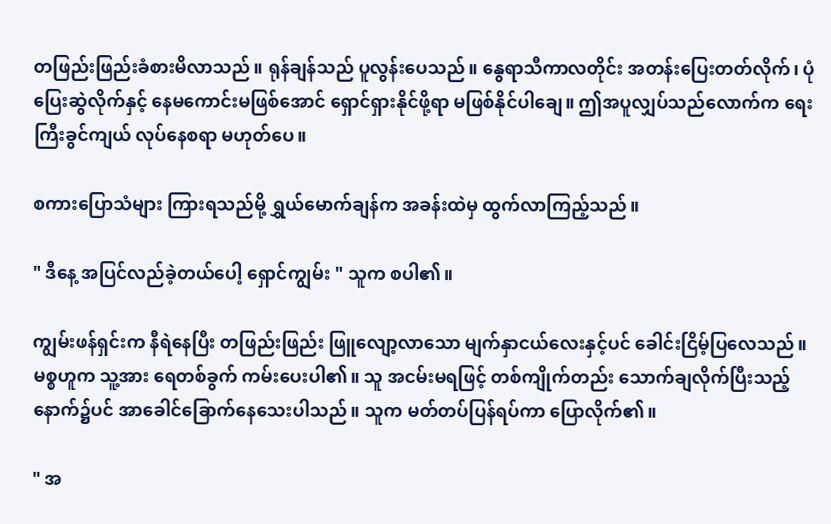တဖြည်းဖြည်းခံစားမိလာသည်။ ရုန်ချန်သည် ပူလွန်းပေသည်။ နွေရာသီကာလတိုင်း အတန်းပြေးတတ်လိုက်၊ ပုံပြေးဆွဲလိုက်နှင့် နေမကောင်းမဖြစ်အောင် ရှောင်ရှားနိုင်ဖို့ရာ မဖြစ်နိုင်ပါချေ။ ဤအပူလျှပ်သည်လောက်က ရေးကြီးခွင်ကျယ် လုပ်နေစရာ မဟုတ်ပေ။

စကားပြောသံများ ကြားရသည်မို့ ရွှယ်မောက်ချန်က အခန်းထဲမှ ထွက်လာကြည့်သည်။

" ဒီနေ့ အပြင်လည်ခဲ့တယ်‌ပေါ့ ရှောင်ကျွမ်း " သူက စ‌ပါ၏။

ကျွမ်းဖန်ရှင်းက နီရဲနေပြီး တဖြည်းဖြည်း ဖြူလျော့လာသော မျက်နှာငယ်လေးနှင့်ပင် ခေါင်းငြိမ့်ပြလေသည်။ မစ္စဟူက သူ့အား ရေတစ်ခွက် ကမ်းပေးပါ၏။ သူ အငမ်းမရဖြင့် တစ်ကျိုက်တည်း သောက်ချလိုက်ပြီးသည့်နောက်၌ပင် အာခေါင်ခြောက်နေသေးပါသည်။ သူက မတ်တပ်ပြန်ရပ်ကာ ပြောလိုက်၏။

" အ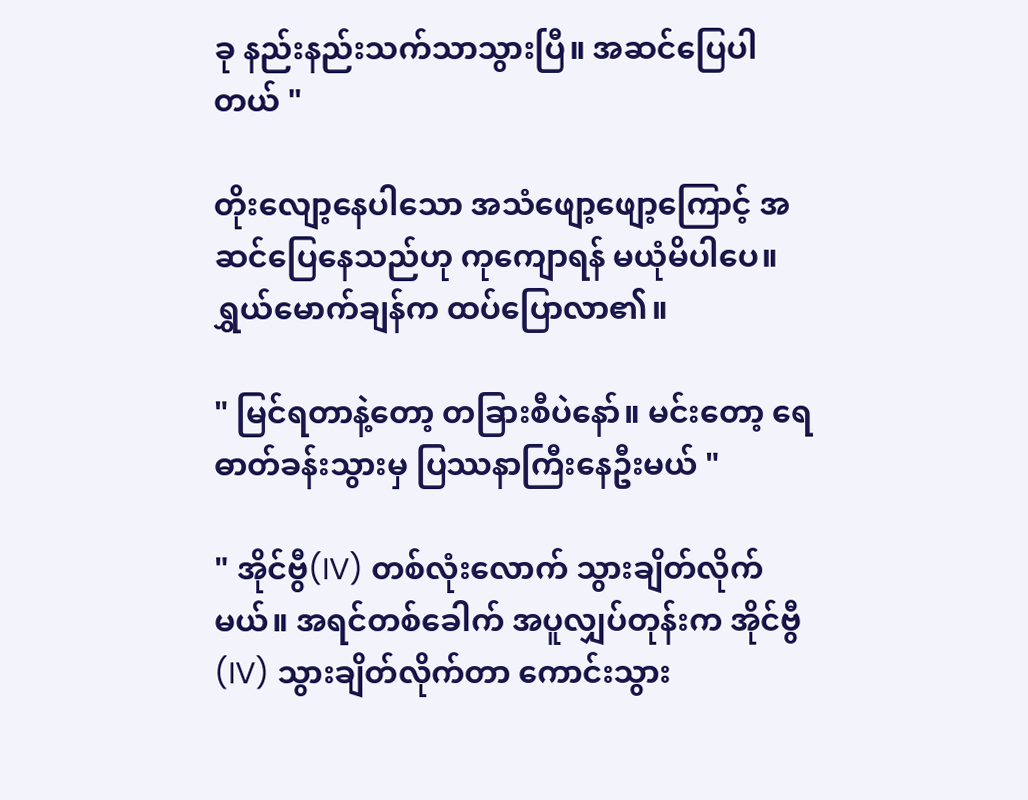ခု နည်းနည်းသက်သာသွားပြီ။ အဆင်ပြေပါတယ် "

တိုးလျော့နေပါသော အသံဖျော့ဖျော့ကြောင့် အဆင်ပြေနေသည်ဟု ကုကျောရန် မယုံမိပါပေ။ ရွှယ်မောက်ချန်က ထပ်ပြောလာ၏။

" မြင်ရတာနဲ့တော့ တခြားစီပဲနော်။ မင်းတော့ ရေဓာတ်ခန်းသွားမှ ပြဿနာကြီးနေဦးမယ် "

" အိုင်ဗွီ(IV) တစ်လုံးလောက် သွားချိတ်လိုက်မယ်။ အရင်တစ်ခေါက် အပူလျှပ်တုန်းက အိုင်ဗွီ(IV) သွားချိတ်လိုက်တာ ကောင်းသွား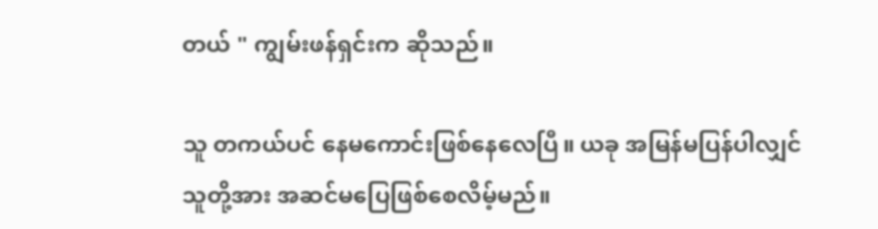တယ် " ကျွမ်းဖန်ရှင်းက ဆိုသည်။

သူ တကယ်ပင် နေမကောင်းဖြစ်နေလေပြီ။ ယခု အမြန်မပြန်ပါလျှင် သူတို့အား အဆင်မပြေဖြစ်စေလိမ့်မည်။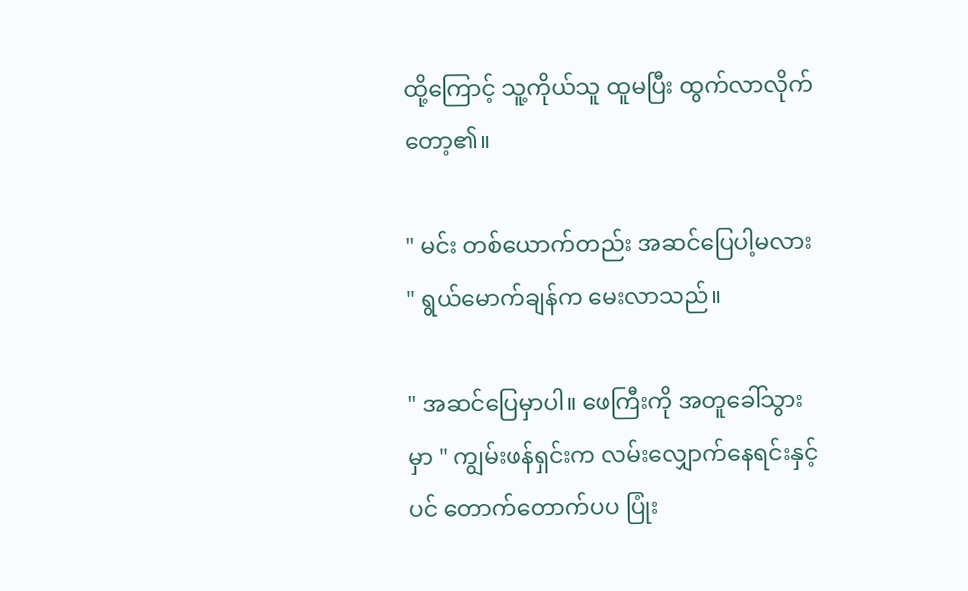ထို့ကြောင့် သူ့ကိုယ်သူ ထူမပြီး ထွက်လာလိုက်တော့၏။

" မင်း တစ်ယောက်တည်း အဆင်ပြေပါ့မလား " ရွယ်မောက်ချန်က မေး‌လာသည်။

" အဆင်ပြေမှာပါ။ ဖေကြီးကို အတူခေါ်သွားမှာ " ကျွမ်းဖန်ရှင်းက လမ်းလျှောက်နေရင်းနှင့်ပင် တောက်တောက်ပပ ပြုံး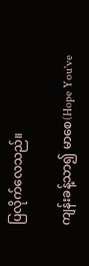ပြလိုက်လေသည်။

ကျန်းခန့်သာ၍ မာစေ(Hope You've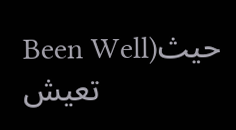Been Well)حيث تعيش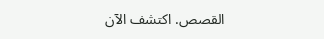القصص. اكتشف الآن